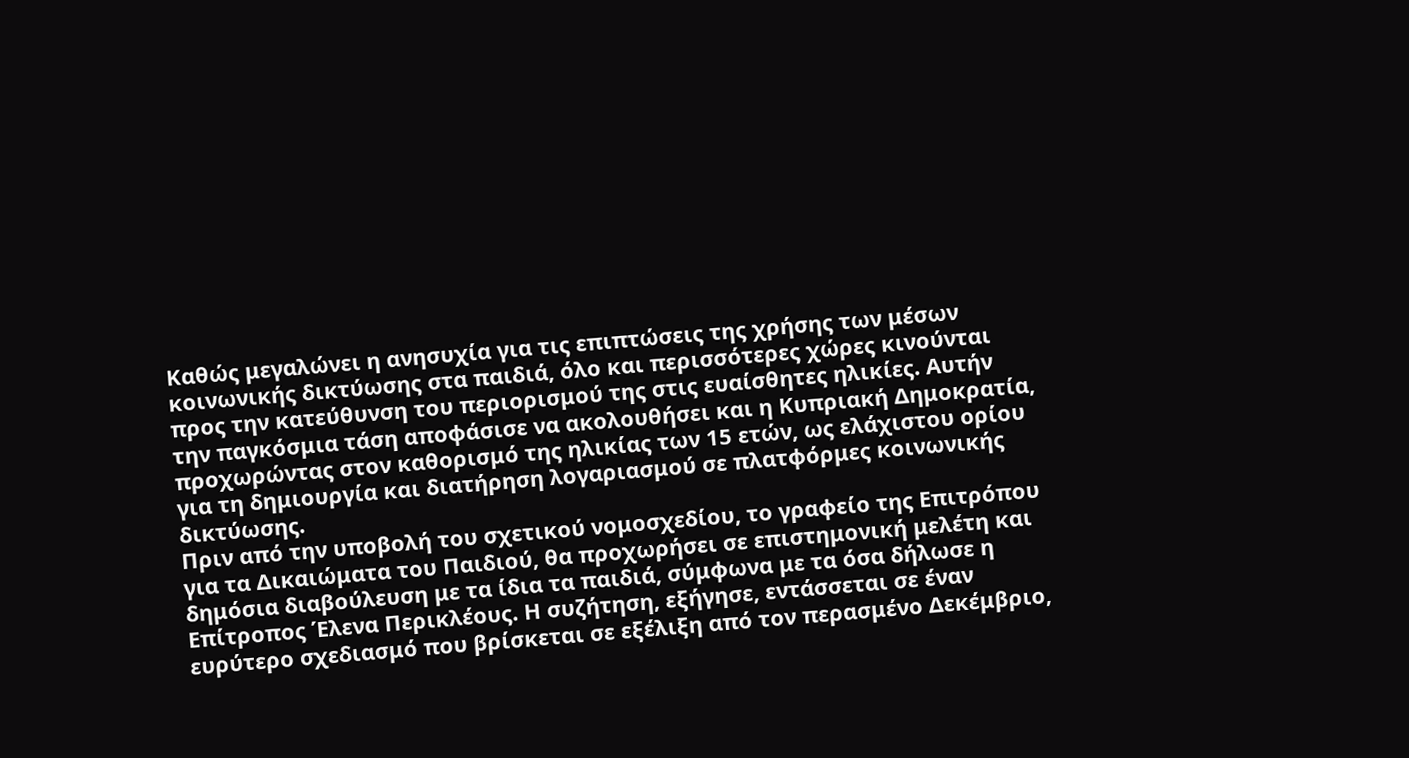Καθώς μεγαλώνει η ανησυχία για τις επιπτώσεις της χρήσης των μέσων κοινωνικής δικτύωσης στα παιδιά, όλο και περισσότερες χώρες κινούνται προς την κατεύθυνση του περιορισμού της στις ευαίσθητες ηλικίες. Αυτήν την παγκόσμια τάση αποφάσισε να ακολουθήσει και η Κυπριακή Δημοκρατία, προχωρώντας στον καθορισμό της ηλικίας των 15 ετών, ως ελάχιστου ορίου για τη δημιουργία και διατήρηση λογαριασμού σε πλατφόρμες κοινωνικής δικτύωσης.
Πριν από την υποβολή του σχετικού νομοσχεδίου, το γραφείο της Επιτρόπου για τα Δικαιώματα του Παιδιού, θα προχωρήσει σε επιστημονική μελέτη και δημόσια διαβούλευση με τα ίδια τα παιδιά, σύμφωνα με τα όσα δήλωσε η Επίτροπος Έλενα Περικλέους. Η συζήτηση, εξήγησε, εντάσσεται σε έναν ευρύτερο σχεδιασμό που βρίσκεται σε εξέλιξη από τον περασμένο Δεκέμβριο,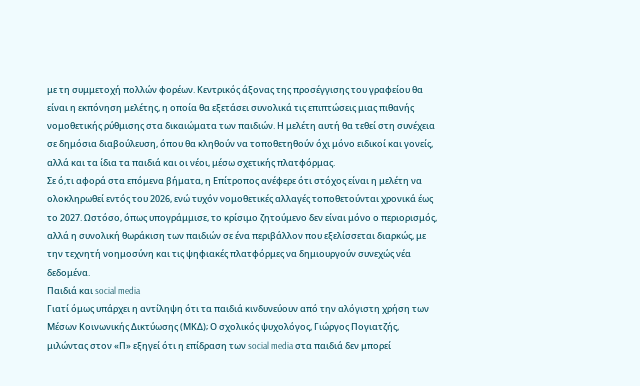με τη συμμετοχή πολλών φορέων. Κεντρικός άξονας της προσέγγισης του γραφείου θα είναι η εκπόνηση μελέτης, η οποία θα εξετάσει συνολικά τις επιπτώσεις μιας πιθανής νομοθετικής ρύθμισης στα δικαιώματα των παιδιών. Η μελέτη αυτή θα τεθεί στη συνέχεια σε δημόσια διαβούλευση, όπου θα κληθούν να τοποθετηθούν όχι μόνο ειδικοί και γονείς, αλλά και τα ίδια τα παιδιά και οι νέοι, μέσω σχετικής πλατφόρμας.
Σε ό,τι αφορά στα επόμενα βήματα, η Επίτροπος ανέφερε ότι στόχος είναι η μελέτη να ολοκληρωθεί εντός του 2026, ενώ τυχόν νομοθετικές αλλαγές τοποθετούνται χρονικά έως το 2027. Ωστόσο, όπως υπογράμμισε, το κρίσιμο ζητούμενο δεν είναι μόνο ο περιορισμός, αλλά η συνολική θωράκιση των παιδιών σε ένα περιβάλλον που εξελίσσεται διαρκώς, με την τεχνητή νοημοσύνη και τις ψηφιακές πλατφόρμες να δημιουργούν συνεχώς νέα δεδομένα.
Παιδιά και social media
Γιατί όμως υπάρχει η αντίληψη ότι τα παιδιά κινδυνεύουν από την αλόγιστη χρήση των Μέσων Κοινωνικής Δικτύωσης (ΜΚΔ); Ο σχολικός ψυχολόγος, Γιώργος Πογιατζής, μιλώντας στον «Π» εξηγεί ότι η επίδραση των social media στα παιδιά δεν μπορεί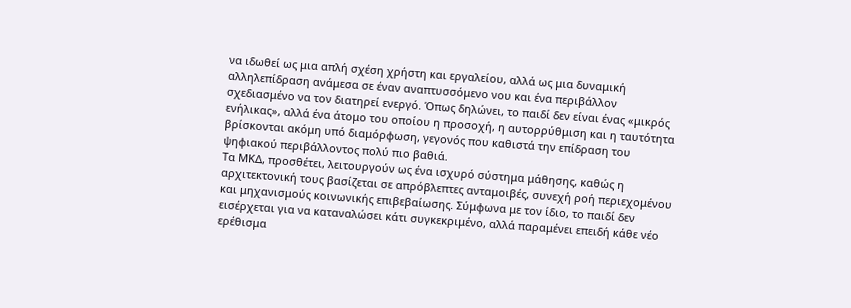να ιδωθεί ως μια απλή σχέση χρήστη και εργαλείου, αλλά ως μια δυναμική αλληλεπίδραση ανάμεσα σε έναν αναπτυσσόμενο νου και ένα περιβάλλον σχεδιασμένο να τον διατηρεί ενεργό. Όπως δηλώνει, το παιδί δεν είναι ένας «μικρός ενήλικας», αλλά ένα άτομο του οποίου η προσοχή, η αυτορρύθμιση και η ταυτότητα βρίσκονται ακόμη υπό διαμόρφωση, γεγονός που καθιστά την επίδραση του ψηφιακού περιβάλλοντος πολύ πιο βαθιά.
Τα ΜΚΔ, προσθέτει, λειτουργούν ως ένα ισχυρό σύστημα μάθησης, καθώς η αρχιτεκτονική τους βασίζεται σε απρόβλεπτες ανταμοιβές, συνεχή ροή περιεχομένου και μηχανισμούς κοινωνικής επιβεβαίωσης. Σύμφωνα με τον ίδιο, το παιδί δεν εισέρχεται για να καταναλώσει κάτι συγκεκριμένο, αλλά παραμένει επειδή κάθε νέο ερέθισμα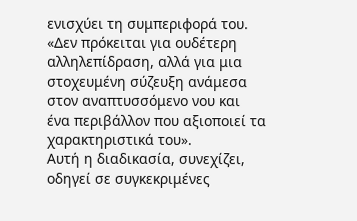ενισχύει τη συμπεριφορά του. «Δεν πρόκειται για ουδέτερη αλληλεπίδραση, αλλά για μια στοχευμένη σύζευξη ανάμεσα στον αναπτυσσόμενο νου και ένα περιβάλλον που αξιοποιεί τα χαρακτηριστικά του».
Αυτή η διαδικασία, συνεχίζει, οδηγεί σε συγκεκριμένες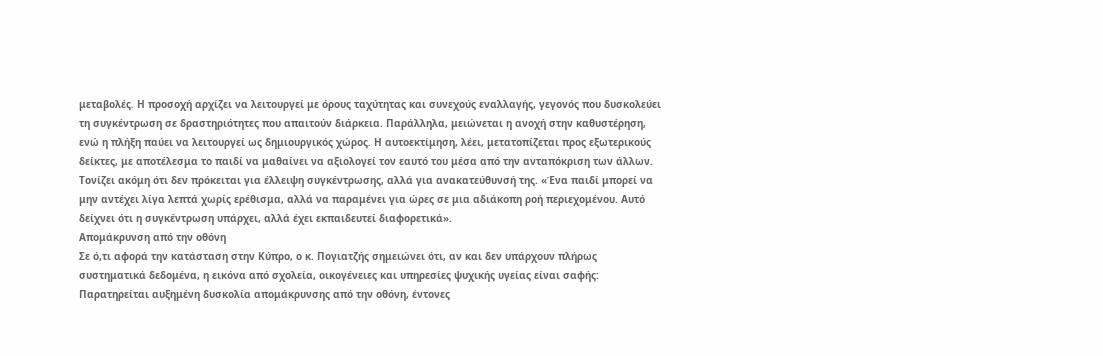μεταβολές. Η προσοχή αρχίζει να λειτουργεί με όρους ταχύτητας και συνεχούς εναλλαγής, γεγονός που δυσκολεύει τη συγκέντρωση σε δραστηριότητες που απαιτούν διάρκεια. Παράλληλα, μειώνεται η ανοχή στην καθυστέρηση, ενώ η πλήξη παύει να λειτουργεί ως δημιουργικός χώρος. Η αυτοεκτίμηση, λέει, μετατοπίζεται προς εξωτερικούς δείκτες, με αποτέλεσμα το παιδί να μαθαίνει να αξιολογεί τον εαυτό του μέσα από την ανταπόκριση των άλλων.
Τονίζει ακόμη ότι δεν πρόκειται για έλλειψη συγκέντρωσης, αλλά για ανακατεύθυνσή της. «Ένα παιδί μπορεί να μην αντέχει λίγα λεπτά χωρίς ερέθισμα, αλλά να παραμένει για ώρες σε μια αδιάκοπη ροή περιεχομένου. Αυτό δείχνει ότι η συγκέντρωση υπάρχει, αλλά έχει εκπαιδευτεί διαφορετικά».
Απομάκρυνση από την οθόνη
Σε ό,τι αφορά την κατάσταση στην Κύπρο, ο κ. Πογιατζής σημειώνει ότι, αν και δεν υπάρχουν πλήρως συστηματικά δεδομένα, η εικόνα από σχολεία, οικογένειες και υπηρεσίες ψυχικής υγείας είναι σαφής: Παρατηρείται αυξημένη δυσκολία απομάκρυνσης από την οθόνη, έντονες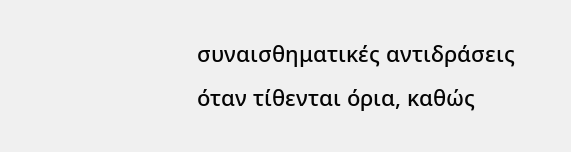συναισθηματικές αντιδράσεις όταν τίθενται όρια, καθώς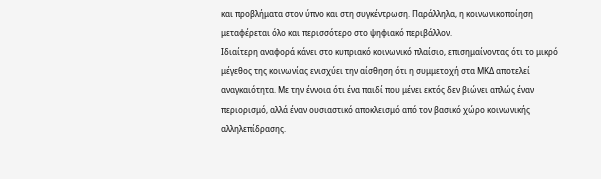και προβλήματα στον ύπνο και στη συγκέντρωση. Παράλληλα, η κοινωνικοποίηση μεταφέρεται όλο και περισσότερο στο ψηφιακό περιβάλλον.
Ιδιαίτερη αναφορά κάνει στο κυπριακό κοινωνικό πλαίσιο, επισημαίνοντας ότι το μικρό μέγεθος της κοινωνίας ενισχύει την αίσθηση ότι η συμμετοχή στα ΜΚΔ αποτελεί αναγκαιότητα. Με την έννοια ότι ένα παιδί που μένει εκτός δεν βιώνει απλώς έναν περιορισμό, αλλά έναν ουσιαστικό αποκλεισμό από τον βασικό χώρο κοινωνικής αλληλεπίδρασης.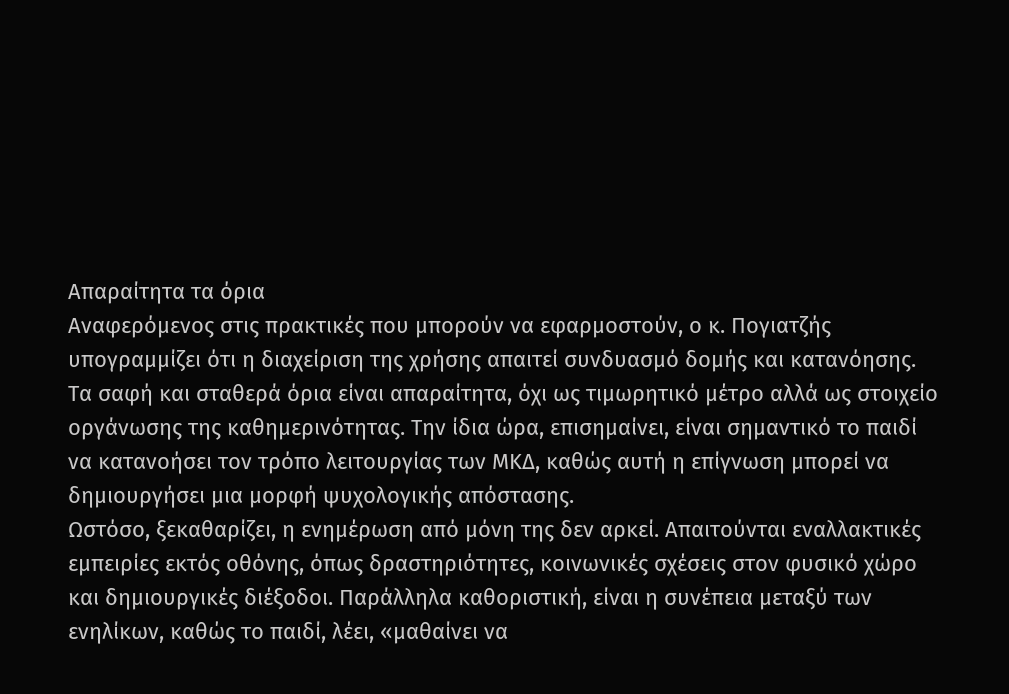Απαραίτητα τα όρια
Αναφερόμενος στις πρακτικές που μπορούν να εφαρμοστούν, ο κ. Πογιατζής υπογραμμίζει ότι η διαχείριση της χρήσης απαιτεί συνδυασμό δομής και κατανόησης. Τα σαφή και σταθερά όρια είναι απαραίτητα, όχι ως τιμωρητικό μέτρο αλλά ως στοιχείο οργάνωσης της καθημερινότητας. Την ίδια ώρα, επισημαίνει, είναι σημαντικό το παιδί να κατανοήσει τον τρόπο λειτουργίας των ΜΚΔ, καθώς αυτή η επίγνωση μπορεί να δημιουργήσει μια μορφή ψυχολογικής απόστασης.
Ωστόσο, ξεκαθαρίζει, η ενημέρωση από μόνη της δεν αρκεί. Απαιτούνται εναλλακτικές εμπειρίες εκτός οθόνης, όπως δραστηριότητες, κοινωνικές σχέσεις στον φυσικό χώρο και δημιουργικές διέξοδοι. Παράλληλα καθοριστική, είναι η συνέπεια μεταξύ των ενηλίκων, καθώς το παιδί, λέει, «μαθαίνει να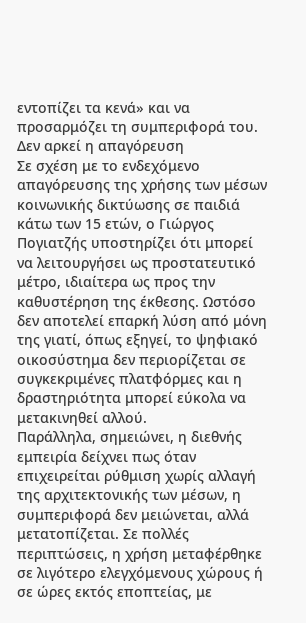εντοπίζει τα κενά» και να προσαρμόζει τη συμπεριφορά του.
Δεν αρκεί η απαγόρευση
Σε σχέση με το ενδεχόμενο απαγόρευσης της χρήσης των μέσων κοινωνικής δικτύωσης σε παιδιά κάτω των 15 ετών, ο Γιώργος Πογιατζής υποστηρίζει ότι μπορεί να λειτουργήσει ως προστατευτικό μέτρο, ιδιαίτερα ως προς την καθυστέρηση της έκθεσης. Ωστόσο δεν αποτελεί επαρκή λύση από μόνη της γιατί, όπως εξηγεί, το ψηφιακό οικοσύστημα δεν περιορίζεται σε συγκεκριμένες πλατφόρμες και η δραστηριότητα μπορεί εύκολα να μετακινηθεί αλλού.
Παράλληλα, σημειώνει, η διεθνής εμπειρία δείχνει πως όταν επιχειρείται ρύθμιση χωρίς αλλαγή της αρχιτεκτονικής των μέσων, η συμπεριφορά δεν μειώνεται, αλλά μετατοπίζεται. Σε πολλές περιπτώσεις, η χρήση μεταφέρθηκε σε λιγότερο ελεγχόμενους χώρους ή σε ώρες εκτός εποπτείας, με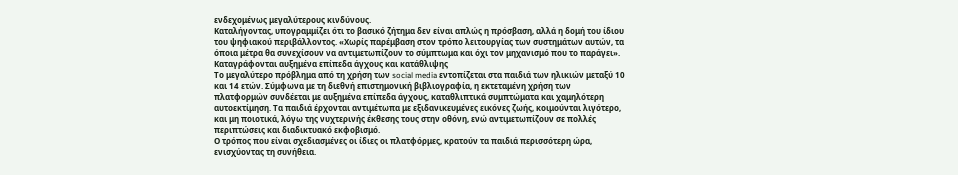ενδεχομένως μεγαλύτερους κινδύνους.
Καταλήγοντας, υπογραμμίζει ότι το βασικό ζήτημα δεν είναι απλώς η πρόσβαση, αλλά η δομή του ίδιου του ψηφιακού περιβάλλοντος. «Χωρίς παρέμβαση στον τρόπο λειτουργίας των συστημάτων αυτών, τα όποια μέτρα θα συνεχίσουν να αντιμετωπίζουν το σύμπτωμα και όχι τον μηχανισμό που το παράγει».
Καταγράφονται αυξημένα επίπεδα άγχους και κατάθλιψης
Το μεγαλύτερο πρόβλημα από τη χρήση των social media εντοπίζεται στα παιδιά των ηλικιών μεταξύ 10 και 14 ετών. Σύμφωνα με τη διεθνή επιστημονική βιβλιογραφία, η εκτεταμένη χρήση των πλατφορμών συνδέεται με αυξημένα επίπεδα άγχους, καταθλιπτικά συμπτώματα και χαμηλότερη αυτοεκτίμηση. Τα παιδιά έρχονται αντιμέτωπα με εξιδανικευμένες εικόνες ζωής, κοιμούνται λιγότερο, και μη ποιοτικά, λόγω της νυχτερινής έκθεσης τους στην οθόνη, ενώ αντιμετωπίζουν σε πολλές περιπτώσεις και διαδικτυακό εκφοβισμό.
Ο τρόπος που είναι σχεδιασμένες οι ίδιες οι πλατφόρμες, κρατούν τα παιδιά περισσότερη ώρα, ενισχύοντας τη συνήθεια.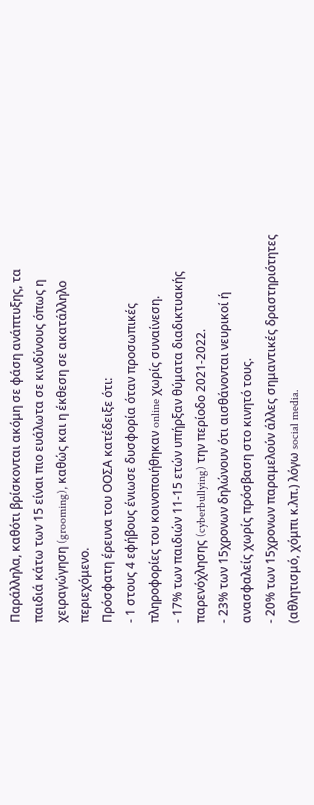Παράλληλα, καθότι βρίσκονται ακόμη σε φάση ανάπτυξης, τα παιδιά κάτω των 15 είναι πιο ευάλωτα σε κινδύνους όπως η χειραγώγηση (grooming), καθώς και η έκθεση σε ακατάλληλο περιεχόμενο.
Πρόσφατη έρευνα του ΟΟΣΑ κατέδειξε ότι:
- 1 στους 4 εφήβους ένιωσε δυσφορία όταν προσωπικές πληροφορίες του κοινοποιήθηκαν online χωρίς συναίνεση.
- 17% των παιδιών 11-15 ετών υπήρξαν θύματα διαδικτυακής παρενόχλησης (cyberbullying) την περίοδο 2021-2022.
- 23% των 15χρονων δηλώνουν ότι αισθάνονται νευρικοί ή ανασφαλείς χωρίς πρόσβαση στο κινητό τους.
- 20% των 15χρονων παραμελούν άλλες σημαντικές δραστηριότητες (αθλητισμό, χόμπι κ.λπ.) λόγω social media.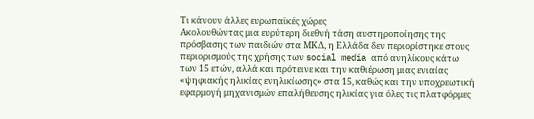Τι κάνουν άλλες ευρωπαϊκές χώρες
Ακολουθώντας μια ευρύτερη διεθνή τάση αυστηροποίησης της πρόσβασης των παιδιών στα ΜΚΔ, η Ελλάδα δεν περιορίστηκε στους περιορισμούς της χρήσης των social media από ανηλίκους κάτω των 15 ετών, αλλά και πρότεινε και την καθιέρωση μιας ενιαίας «ψηφιακής ηλικίας ενηλικίωσης» στα 15, καθώς και την υποχρεωτική εφαρμογή μηχανισμών επαλήθευσης ηλικίας για όλες τις πλατφόρμες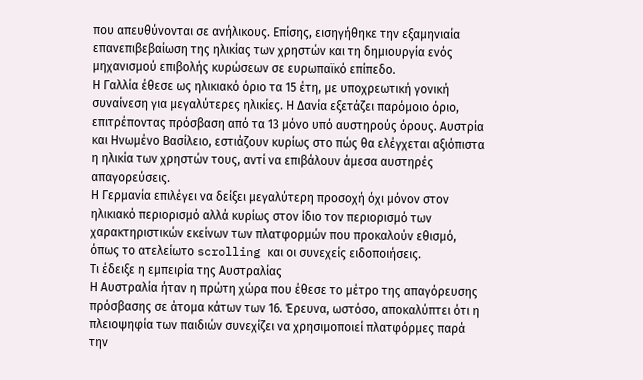που απευθύνονται σε ανήλικους. Επίσης, εισηγήθηκε την εξαμηνιαία επανεπιβεβαίωση της ηλικίας των χρηστών και τη δημιουργία ενός μηχανισμού επιβολής κυρώσεων σε ευρωπαϊκό επίπεδο.
Η Γαλλία έθεσε ως ηλικιακό όριο τα 15 έτη, με υποχρεωτική γονική συναίνεση για μεγαλύτερες ηλικίες. Η Δανία εξετάζει παρόμοιο όριο, επιτρέποντας πρόσβαση από τα 13 μόνο υπό αυστηρούς όρους. Αυστρία και Ηνωμένο Βασίλειο, εστιάζουν κυρίως στο πώς θα ελέγχεται αξιόπιστα η ηλικία των χρηστών τους, αντί να επιβάλουν άμεσα αυστηρές απαγορεύσεις.
Η Γερμανία επιλέγει να δείξει μεγαλύτερη προσοχή όχι μόνον στον ηλικιακό περιορισμό αλλά κυρίως στον ίδιο τον περιορισμό των χαρακτηριστικών εκείνων των πλατφορμών που προκαλούν εθισμό, όπως το ατελείωτο scrolling και οι συνεχείς ειδοποιήσεις.
Τι έδειξε η εμπειρία της Αυστραλίας
Η Αυστραλία ήταν η πρώτη χώρα που έθεσε το μέτρο της απαγόρευσης πρόσβασης σε άτομα κάτων των 16. Έρευνα, ωστόσο, αποκαλύπτει ότι η πλειοψηφία των παιδιών συνεχίζει να χρησιμοποιεί πλατφόρμες παρά την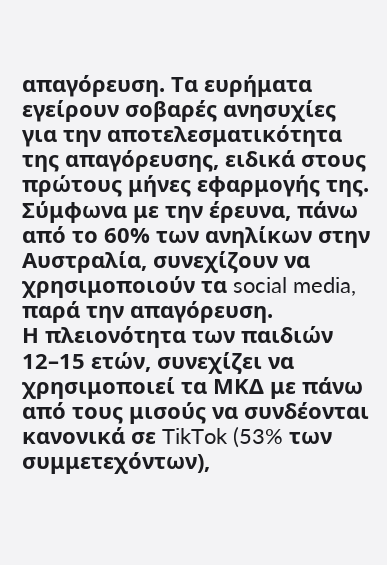απαγόρευση. Τα ευρήματα εγείρουν σοβαρές ανησυχίες για την αποτελεσματικότητα της απαγόρευσης, ειδικά στους πρώτους μήνες εφαρμογής της. Σύμφωνα με την έρευνα, πάνω από το 60% των ανηλίκων στην Αυστραλία, συνεχίζουν να χρησιμοποιούν τα social media, παρά την απαγόρευση.
Η πλειονότητα των παιδιών 12–15 ετών, συνεχίζει να χρησιμοποιεί τα ΜΚΔ με πάνω από τους μισούς να συνδέονται κανονικά σε TikTok (53% των συμμετεχόντων),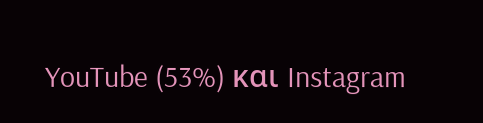YouTube (53%) και Instagram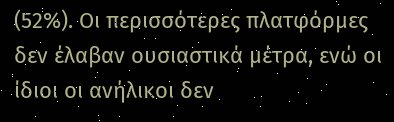(52%). Οι περισσότερες πλατφόρμες δεν έλαβαν ουσιαστικά μέτρα, ενώ οι ίδιοι οι ανήλικοι δεν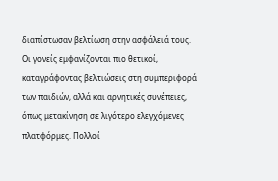διαπίστωσαν βελτίωση στην ασφάλειά τους.
Οι γονείς εμφανίζονται πιο θετικοί, καταγράφοντας βελτιώσεις στη συμπεριφορά των παιδιών, αλλά και αρνητικές συνέπειες, όπως μετακίνηση σε λιγότερο ελεγχόμενες πλατφόρμες. Πολλοί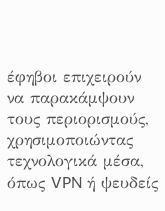έφηβοι επιχειρούν να παρακάμψουν τους περιορισμούς, χρησιμοποιώντας τεχνολογικά μέσα, όπως VPN ή ψευδείς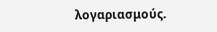λογαριασμούς.